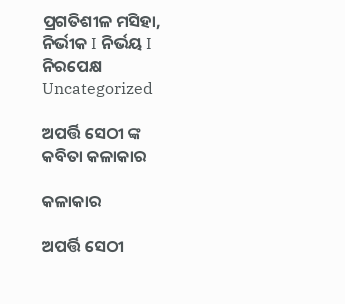ପ୍ରଗତିଶୀଳ ମସିହା, ନିର୍ଭୀକ I ନିର୍ଭୟ I ନିରପେକ୍ଷ
Uncategorized

ଅପର୍ତ୍ତି ସେଠୀ ଙ୍କ କବିତା କଳାକାର

କଳାକାର

ଅପର୍ତ୍ତି ସେଠୀ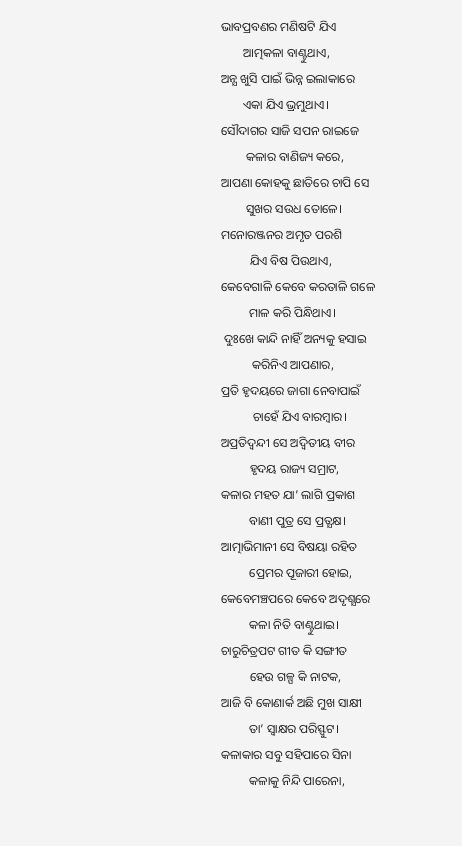ଭାବପ୍ରବଣର ମଣିଷଟି ଯିଏ
       ଆତ୍ମକଳା ବାଣ୍ଟୁଥାଏ,
ଅନ୍ଯ ଖୁସି ପାଇଁ ଭିନ୍ନ ଇଲାକାରେ
       ଏକା ଯିଏ ଭ୍ରମୁଥାଏ।
ସୌଦାଗର ସାଜି ସପନ ରାଇଜେ
        କଳାର ବାଣିଜ୍ୟ କରେ,
ଆପଣା କୋହକୁ ଛାତିରେ ଚାପି ସେ
        ସୁଖର ସ‌ଉଧ ତୋଳେ।
ମନୋରଞ୍ଜନର ଅମୃତ ପରଶି
         ଯିଏ ବିଷ ପିଉଥାଏ,
କେବେଗାଳି କେବେ କରତାଳି ଗଳେ
         ମାଳ କରି ପିନ୍ଧିଥାଏ।
 ଦୁଃଖେ କାନ୍ଦି ନାହିଁ ଅନ୍ୟକୁ ହସାଇ
          କରିନିଏ ଆପଣାର,
ପ୍ରତି ହୃଦୟରେ ଜାଗା ନେବାପାଇଁ
          ଚାହେଁ ଯିଏ ବାରମ୍ବାର।
ଅପ୍ରତିଦ୍ଵନ୍ଦୀ ସେ ଅଦ୍ଵିତୀୟ ବୀର
         ହୃଦୟ ରାଜ୍ୟ ସମ୍ରାଟ,
କଳାର ମହତ ଯା’ ଲାଗି ପ୍ରକାଶ
         ବାଣୀ ପୁତ୍ର ସେ ପ୍ରତ୍ଯକ୍ଷ।
ଆତ୍ମାଭିମାନୀ ସେ ବିଷୟା ରହିତ
         ପ୍ରେମର ପୂଜାରୀ ହୋଇ,
କେବେମଞ୍ଚପରେ କେବେ ଅଦୃଶ୍ଯରେ
         କଳା ନିତି ବାଣ୍ଟୁଥାଇ।
ଚାରୁଚିତ୍ରପଟ ଗୀତ କି ସଙ୍ଗୀତ
         ହେଉ ଗଳ୍ପ କି ନାଟକ,
ଆଜି ବି କୋଣାର୍କ ଅଛି ମୁଖ ସାକ୍ଷୀ
         ତା’ ସ୍ଵାକ୍ଷର ପରିସ୍ଫୁଟ।
କଳାକାର ସବୁ ସହିପାରେ ସିନା
         କଳାକୁ ନିନ୍ଦି ପାରେନା,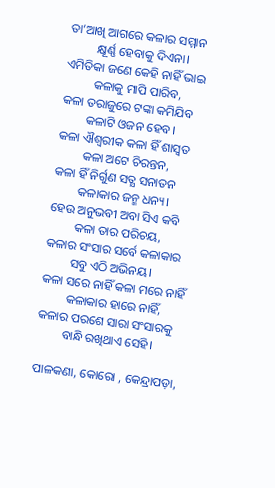ତା’ଆଖି ଆଗରେ କଳାର ସମ୍ମାନ
         କ୍ଷୂର୍ଣ୍ଣ ହେବାକୁ ଦିଏନା।
ଏମିତିକା ଜଣେ କେହି ନାହିଁ ଭାଇ
         କଳାକୁ ମାପି ପାରିବ,
କଳା ତରାଜୁରେ ଟଙ୍କା କମିଯିବ
        କଳାଟି ଓଜନ ହେବ।
କଳା ଐଶ୍ଵରୀକ କଳା ହିଁ ଶାସ୍ଵତ‌
        କଳା ଅଟେ ଚିରନ୍ତନ,
କଳା ହିଁ ନିର୍ଗୁଣ ସତ୍ଯ ସନାତନ
        କଳାକାର ଜନ୍ମ ଧନ୍ୟ।
ହେଉ ଅନୁଭବୀ ଅବା ସିଏ କବି
        କଳା ତାର ପରିଚୟ,
କଳାର ସଂସାର ସର୍ବେ କଳାକାର
        ସବୁ ଏଠି ଅଭିନୟ।
କଳା ସରେ ନାହିଁ କଳା ମରେ‌ ନାହିଁ
        କଳାକାର ହାରେ ନାହିଁ,
କଳାର ପରଶେ ସାରା ସଂସାରକୁ
        ବାନ୍ଧି ରଖିଥାଏ ସେହି।

ପାଳକଣା‌, କୋରୋ‌ ‌, କେନ୍ଦ୍ରାପଡ଼ା,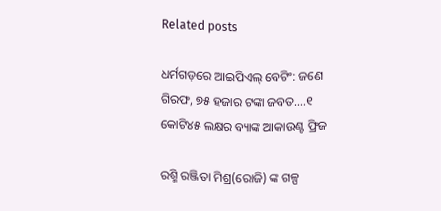Related posts

ଧର୍ମଗଡ଼ରେ ଆଇପିଏଲ୍ ବେଟିଂ: ଜଣେ ଗିରଫ, ୭୫ ହଜାର ଟଙ୍କା ଜବତ….୧ କୋଟି୪୫ ଲକ୍ଷର ବ୍ୟାଙ୍କ ଆକାଉଣ୍ଟ ଫ୍ରିଜ

ରଶ୍ମି ରଞ୍ଜିତା ମିଶ୍ର(ରୋଜି) ଙ୍କ ଗଳ୍ପ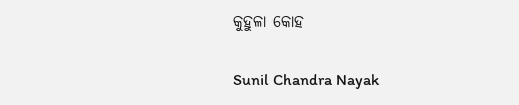କୁହୁଳା କୋହ

Sunil Chandra Nayak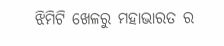ଝିମିଟି ଖେଳରୁ ମହାଭାରତ ର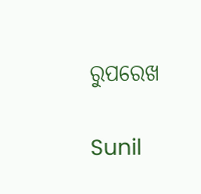ରୁପରେଖ

Sunil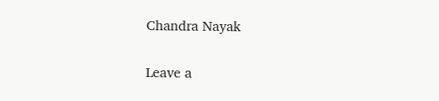Chandra Nayak

Leave a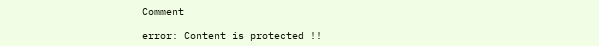Comment

error: Content is protected !!